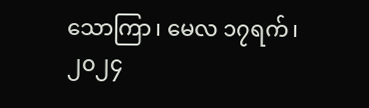သောကြာ၊ မေလ ၁၇ရက်၊ ၂၀၂၄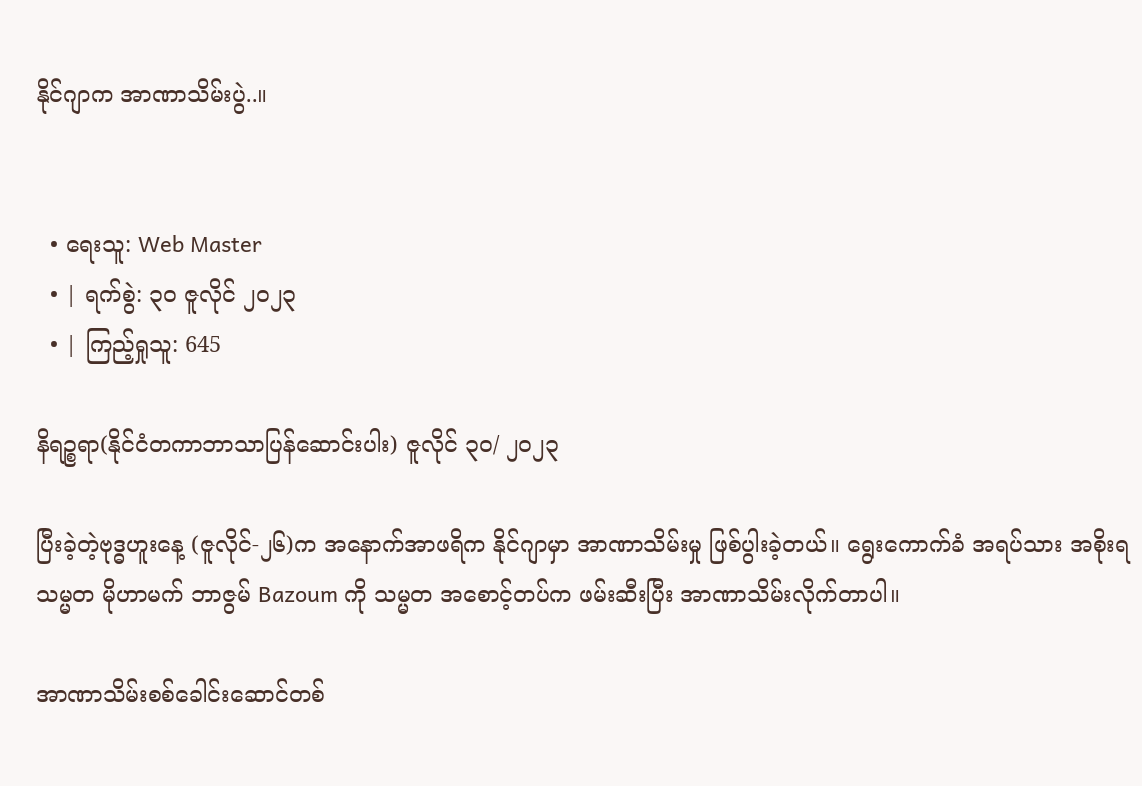နိုင်ဂျာက အာဏာသိမ်းပွဲ..။


  • ရေးသူ: Web Master
  • | ရက်စွဲ: ၃၀ ဇူလိုင် ၂၀၂၃
  • | ကြည့်ရှုသူ: 645

နိရဉ္စရာ(နိုင်ငံတကာဘာသာပြန်ဆောင်းပါး) ဇူလိုင် ၃၀/ ၂၀၂၃

ပြီးခဲ့တဲ့ဗုဒ္ဓဟူးနေ့ (ဇူလိုင်-၂၆)က အနောက်အာဖရိက နိုင်ဂျာမှာ အာဏာသိမ်းမှု ဖြစ်ပွါးခဲ့တယ်။ ရွေးကောက်ခံ အရပ်သား အစိုးရသမ္မတ မိုဟာမက် ဘာဇွမ် Bazoum ကို သမ္မတ အစောင့်တပ်က ဖမ်းဆီးပြီး အာဏာသိမ်းလိုက်တာပါ။

အာဏာသိမ်းစစ်ခေါင်းဆောင်တစ်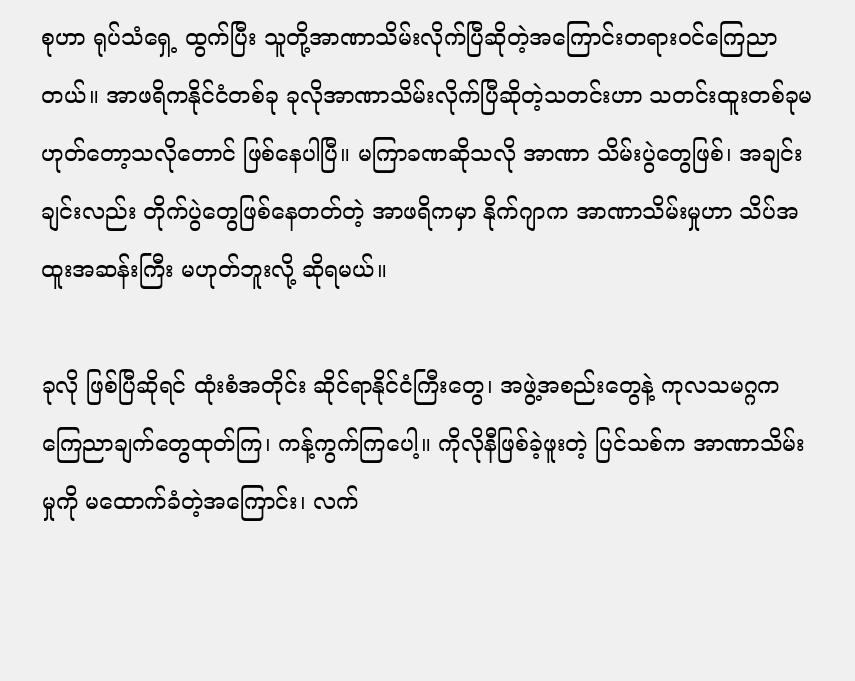စုဟာ ရုပ်သံရှေ့ ထွက်ပြီး သူတို့အာဏာသိမ်းလိုက်ပြီဆိုတဲ့အကြောင်းတရားဝင်ကြေညာတယ်။ အာဖရိကနိုင်ငံတစ်ခု ခုလိုအာဏာသိမ်းလိုက်ပြီဆိုတဲ့သတင်းဟာ သတင်းထူးတစ်ခုမဟုတ်တော့သလိုတောင် ဖြစ်နေပါပြီ။ မကြာခဏဆိုသလို အာဏာ သိမ်းပွဲတွေဖြစ်၊ အချင်းချင်းလည်း တိုက်ပွဲတွေဖြစ်နေတတ်တဲ့ အာဖရိကမှာ နိုက်ဂျာက အာဏာသိမ်းမှုဟာ သိပ်အထူးအဆန်းကြီး မဟုတ်ဘူးလို့ ဆိုရမယ်။

ခုလို ဖြစ်ပြီဆိုရင် ထုံးစံအတိုင်း ဆိုင်ရာနိုင်ငံကြီးတွေ၊ အဖွဲ့အစည်းတွေနဲ့ ကုလသမဂ္ဂက ကြေညာချက်တွေထုတ်ကြ၊ ကန့်ကွက်ကြပေါ့။ ကိုလိုနီဖြစ်ခဲ့ဖူးတဲ့ ပြင်သစ်က အာဏာသိမ်းမှုကို မထောက်ခံတဲ့အကြောင်း၊ လက်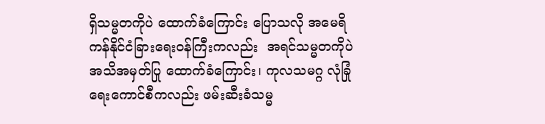ရှိသမ္မတကိုပဲ ထောက်ခံကြောင်း ပြောသလို အမေရိကန်နိုင်ငံခြားရေးဝန်ကြီးကလည်း  အရင်သမ္မတကိုပဲ အသိအမှတ်ပြု ထောက်ခံကြောင်း၊ ကုလသမဂ္ဂ လုံခြုံရေးကောင်စီကလည်း ဖမ်းဆီးခံသမ္မ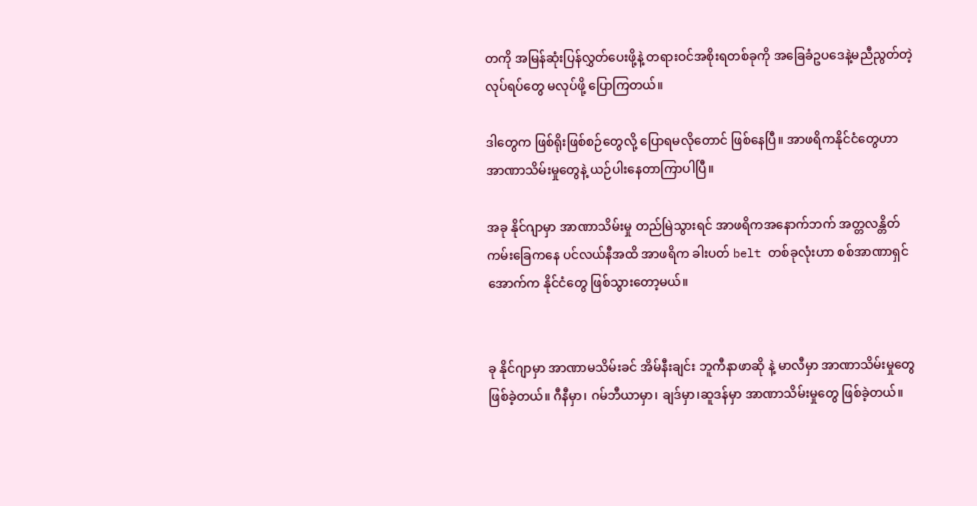တကို အမြန်ဆုံးပြန်လွှတ်ပေးဖို့နဲ့ တရားဝင်အစိုးရတစ်ခုကို အခြေခံဥပဒေနဲ့မညီညွတ်တဲ့လုပ်ရပ်တွေ မလုပ်ဖို့ ပြောကြတယ်။

ဒါတွေက ဖြစ်ရိုးဖြစ်စဉ်တွေလို့ ပြောရမလိုတောင် ဖြစ်နေပြီ။ အာဖရိကနိုင်ငံတွေဟာ အာဏာသိမ်းမှုတွေနဲ့ ယဉ်ပါးနေတာကြာပါပြီ။

အခု နိုင်ဂျာမှာ အာဏာသိမ်းမှု တည်မြဲသွားရင် အာဖရိကအနောက်ဘက် အတ္တလန္တိတ်ကမ်းခြေကနေ ပင်လယ်နီအထိ အာဖရိက ခါးပတ် belt တစ်ခုလုံးဟာ စစ်အာဏာရှင်အောက်က နိုင်ငံတွေ ဖြစ်သွားတော့မယ်။


ခု နိုင်ဂျာမှာ အာဏာမသိမ်းခင် အိမ်နီးချင်း ဘူကီနာဖာဆို နဲ့ မာလီမှာ အာဏာသိမ်းမှုတွေ ဖြစ်ခဲ့တယ်။ ဂီနီမှာ၊ ဂမ်ဘီယာမှာ၊ ချဒ်မှာ၊ဆူဒန်မှာ အာဏာသိမ်းမှုတွေ ဖြစ်ခဲ့တယ်။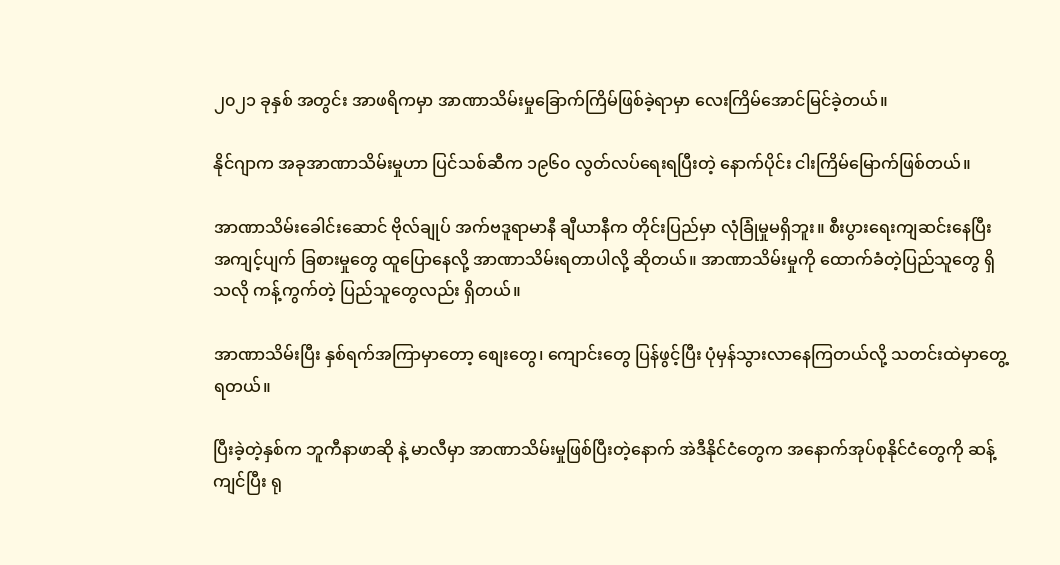၂၀၂၁ ခုနှစ် အတွင်း အာဖရိကမှာ အာဏာသိမ်းမှုခြောက်ကြိမ်ဖြစ်ခဲ့ရာမှာ လေးကြိမ်အောင်မြင်ခဲ့တယ်။

နိုင်ဂျာက အခုအာဏာသိမ်းမှုဟာ ပြင်သစ်ဆီက ၁၉၆၀ လွတ်လပ်ရေးရပြီးတဲ့ နောက်ပိုင်း ငါးကြိမ်မြောက်ဖြစ်တယ်။

အာဏာသိမ်းခေါင်းဆောင် ဗိုလ်ချုပ် အက်ဗဒူရာမာနီ ချီယာနီက တိုင်းပြည်မှာ လုံခြုံမှုမရှိဘူး။ စီးပွားရေးကျဆင်းနေပြီး အကျင့်ပျက် ခြစားမှုတွေ ထူပြောနေလို့ အာဏာသိမ်းရတာပါလို့ ဆိုတယ်။ အာဏာသိမ်းမှုကို ထောက်ခံတဲ့ပြည်သူတွေ ရှိသလို ကန့်ကွက်တဲ့ ပြည်သူတွေလည်း ရှိတယ်။

အာဏာသိမ်းပြီး နှစ်ရက်အကြာမှာတော့ စျေးတွေ၊ ကျောင်းတွေ ပြန်ဖွင့်ပြီး ပုံမှန်သွားလာနေကြတယ်လို့ သတင်းထဲမှာတွေ့ရတယ်။

ပြီးခဲ့တဲ့နှစ်က ဘူကီနာဖာဆို နဲ့ မာလီမှာ အာဏာသိမ်းမှုဖြစ်ပြီးတဲ့နောက် အဲဒီနိုင်ငံတွေက အနောက်အုပ်စုနိုင်ငံတွေကို ဆန့်ကျင်ပြီး ရု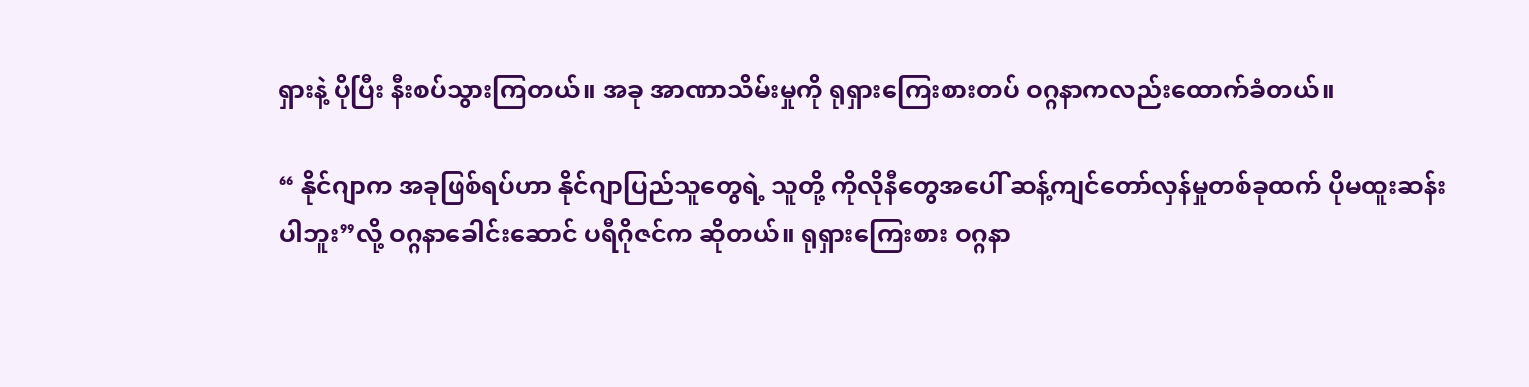ရှားနဲ့ ပိုပြီး နီးစပ်သွားကြတယ်။ အခု အာဏာသိမ်းမှုကို ရုရှားကြေးစားတပ် ဝဂ္ဂနာကလည်းထောက်ခံတယ်။

“ နိုင်ဂျာက အခုဖြစ်ရပ်ဟာ နိုင်ဂျာပြည်သူတွေရဲ့ သူတို့ ကိုလိုနီတွေအပေါ် ဆန့်ကျင်တော်လှန်မှုတစ်ခုထက် ပိုမထူးဆန်းပါဘူး”လို့ ဝဂ္ဂနာခေါင်းဆောင် ပရီဂိုဇင်က ဆိုတယ်။ ရုရှားကြေးစား ဝဂ္ဂနာ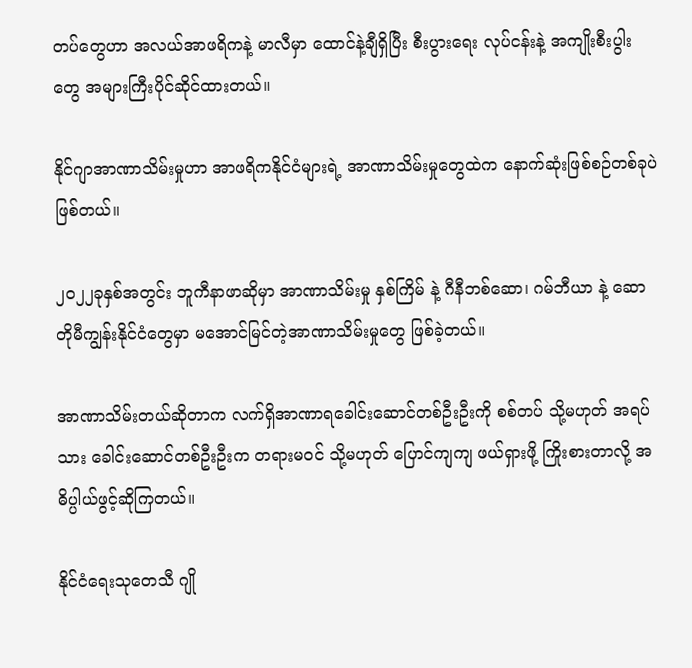တပ်တွေဟာ အလယ်အာဖရိကနဲ့ မာလီမှာ ထောင်နဲ့ချီရှိပြီး စီးပွားရေး လုပ်ငန်းနဲ့ အကျိုးစီးပွါးတွေ အများကြီးပိုင်ဆိုင်ထားတယ်။

နိုင်ဂျာအာဏာသိမ်းမှုဟာ အာဖရိကနိုင်ငံများရဲ့ အာဏာသိမ်းမှုတွေထဲက နောက်ဆုံးဖြစ်စဉ်တစ်ခုပဲဖြစ်တယ်။

၂၀၂၂ခုနှစ်အတွင်း ဘူကီနာဖာဆိုမှာ အာဏာသိမ်းမှု နှစ်ကြိမ် နဲ့ ဂီနီဘစ်ဆော၊ ဂမ်ဘီယာ နဲ့ ဆောတိုမီကျွန်းနိုင်ငံတွေမှာ မအောင်မြင်တဲ့အာဏာသိမ်းမှုတွေ ဖြစ်ခဲ့တယ်။

အာဏာသိမ်းတယ်ဆိုတာက လက်ရှိအာဏာရခေါင်းဆောင်တစ်ဦးဦးကို စစ်တပ် သို့မဟုတ် အရပ်သား ခေါင်းဆောင်တစ်ဦးဦးက တရားမဝင် သို့မဟုတ် ပြောင်ကျကျ ဖယ်ရှားဖို့ ကြိုးစားတာလို့ အဓိပ္ပါယ်ဖွင့်ဆိုကြတယ်။

နိုင်ငံရေးသုတေသီ ဂျို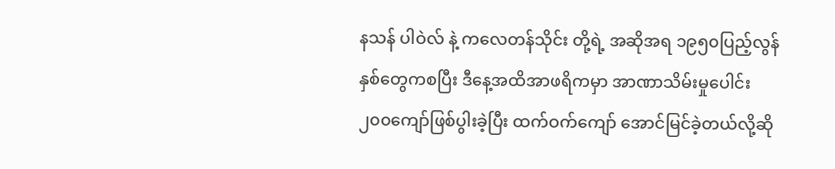နသန် ပါဝဲလ် နဲ့ ကလေတန်သိုင်း တို့ရဲ့ အဆိုအရ ၁၉၅၀ပြည့်လွန်နှစ်တွေကစပြီး ဒီနေ့အထိအာဖရိကမှာ အာဏာသိမ်းမှုပေါင်း ၂၀၀ကျော်ဖြစ်ပွါးခဲ့ပြီး ထက်ဝက်ကျော် အောင်မြင်ခဲ့တယ်လို့ဆို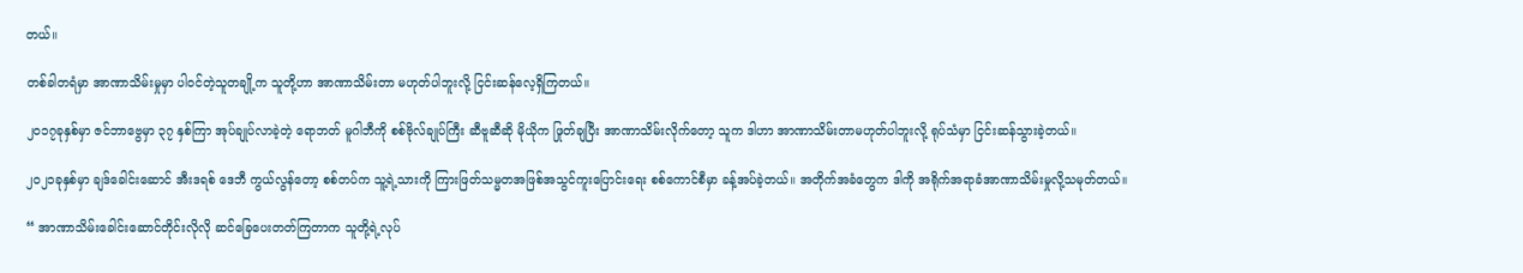တယ်။

တစ်ခါတရံမှာ အာဏာသိမ်းမှုမှာ ပါဝင်တဲ့သူတချို့က သူတို့ဟာ အာဏာသိမ်းတာ မဟုတ်ပါဘူးလို့ ငြင်းဆန်လေ့ရှိကြတယ်။

၂၀၁၇ခုနှစ်မှာ ဇင်ဘာဗွေမှာ ၃၇ နှစ်ကြာ အုပ်ချုပ်လာခဲ့တဲ့ ရောဘတ် မူဂါဘီကို စစ်ဗိုလ်ချုပ်ကြီး ဆီဗူဆီဆို မိုယိုက ဖြုတ်ချပြီး အာဏာသိမ်းလိုက်တော့ သူက ဒါဟာ အာဏာသိမ်းတာမဟုတ်ပါဘူးလို့ ရုပ်သံမှာ ငြင်းဆန်သွားခဲ့တယ်။

၂၀၂၁ခုနှစ်မှာ ချဒ်ခေါင်းဆောင် အီးဒရစ် ဒေဘီ ကွယ်လွန်တော့ စစ်တပ်က သူ့ရဲ့သားကို ကြားဖြတ်သမ္မတအဖြစ်အသွင်ကူးပြောင်းရေး စစ်ကောင်စီမှာ ခန့်အပ်ခဲ့တယ်။ အတိုက်အခံတွေက ဒါကို အရိုက်အရာခံအာဏာသိမ်းမှုလို့သမုတ်တယ်။

“ အာဏာသိမ်းခေါင်းဆောင်တိုင်းလိုလို ဆင်ခြေပေးတတ်ကြတာက သူတို့ရဲ့လုပ်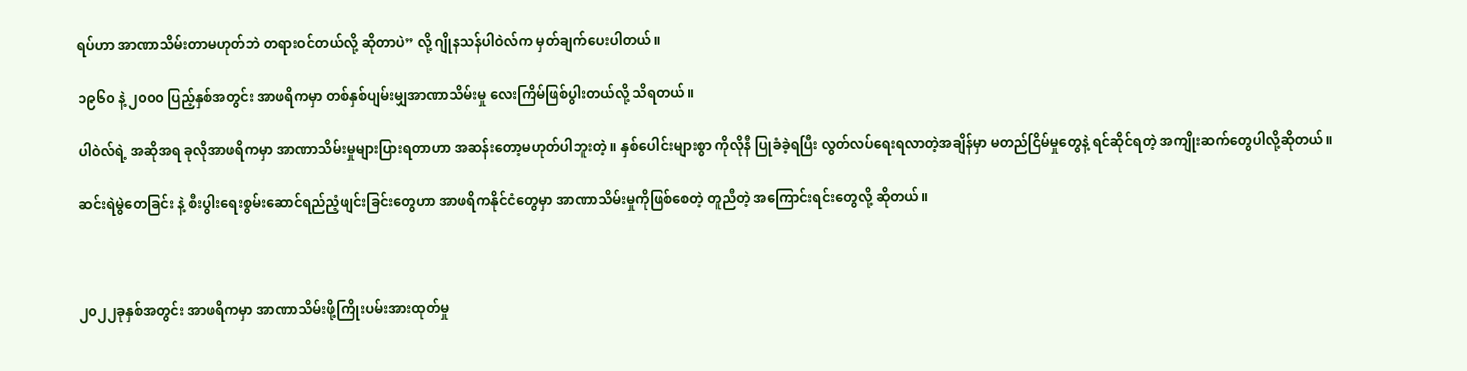ရပ်ဟာ အာဏာသိမ်းတာမဟုတ်ဘဲ တရားဝင်တယ်လို့ ဆိုတာပဲ” လို့ ဂျိုနသန်ပါဝဲလ်က မှတ်ချက်ပေးပါတယ်။

၁၉၆၀ နဲ့ ၂၀၀၀ ပြည့်နှစ်အတွင်း အာဖရိကမှာ တစ်နှစ်ပျမ်းမျှအာဏာသိမ်းမှု လေးကြိမ်ဖြစ်ပွါးတယ်လို့ သိရတယ်။

ပါဝဲလ်ရဲ့ အဆိုအရ ခုလိုအာဖရိကမှာ အာဏာသိမ်းမှုများပြားရတာဟာ အဆန်းတော့မဟုတ်ပါဘူးတဲ့။ နှစ်ပေါင်းများစွာ ကိုလိုနီ ပြုခံခဲ့ရပြီး လွတ်လပ်ရေးရလာတဲ့အချိန်မှာ မတည်ငြိမ်မှုတွေနဲ့ ရင်ဆိုင်ရတဲ့ အကျိုးဆက်တွေပါလို့ဆိုတယ်။

ဆင်းရဲမွဲတေခြင်း နဲ့ စီးပွါးရေးစွမ်းဆောင်ရည်ညံ့ဖျင်းခြင်းတွေဟာ အာဖရိကနိုင်ငံတွေမှာ အာဏာသိမ်းမှုကိုဖြစ်စေတဲ့ တူညီတဲ့ အကြောင်းရင်းတွေလို့ ဆိုတယ်။



၂၀၂၂ခုနှစ်အတွင်း အာဖရိကမှာ အာဏာသိမ်းဖို့ကြိုးပမ်းအားထုတ်မှု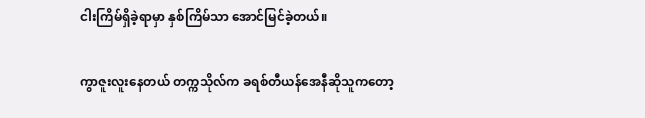ငါးကြိမ်ရှိခဲ့ရာမှာ နှစ်ကြိမ်သာ အောင်မြင်ခဲ့တယ်။

ကွာဇူးလူးနေတယ် တက္ကသိုလ်က ခရစ်တီယန်အေနီဆိုသူကတော့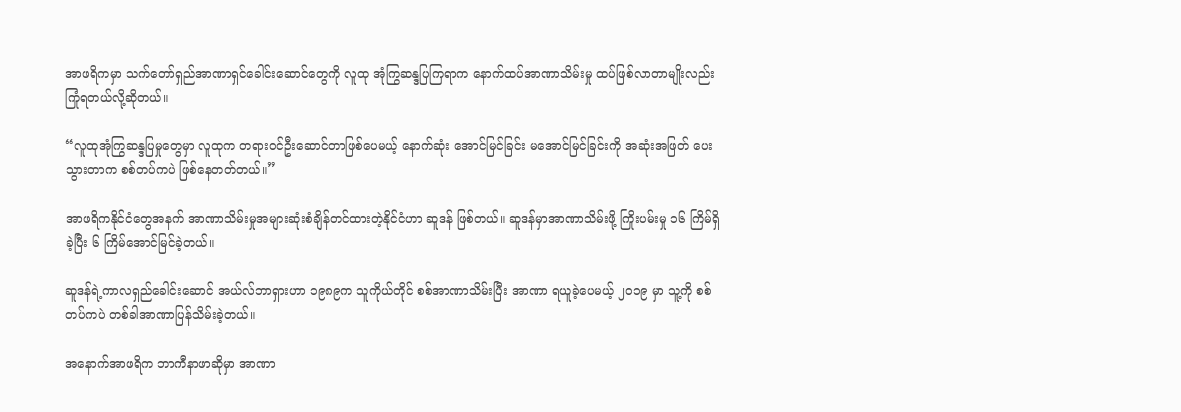အာဖရိကမှာ သက်တော်ရှည်အာဏာရှင်ခေါင်းဆောင်တွေကို လူထု အုံကြွဆန္ဒပြကြရာက နောက်ထပ်အာဏာသိမ်းမှု ထပ်ဖြစ်လာတာမျိုးလည်း ကြုံရတယ်လို့ဆိုတယ်။

“လူထုအုံကြွဆန္ဒပြမှုတွေမှာ လူထုက တရားဝင်ဦးဆောင်တာဖြစ်ပေမယ့် နောက်ဆုံး အောင်မြင်ခြင်း မအောင်မြင်ခြင်းကို အဆုံးအဖြတ် ပေးသွားတာက စစ်တပ်ကပဲ ဖြစ်နေတတ်တယ်။”

အာဖရိကနိုင်ငံတွေအနက် အာဏာသိမ်းမှုအများဆုံးစံချိန်တင်ထားတဲ့နိုင်ငံဟာ ဆူဒန် ဖြစ်တယ်။ ဆူဒန်မှာအာဏာသိမ်းဖို့ ကြိုးပမ်းမှု ၁၆ ကြိမ်ရှိခဲ့ပြီး ၆ ကြိမ်အောင်မြင်ခဲ့တယ်။

ဆူဒန်ရဲ့ကာလရှည်ခေါင်းဆောင် အယ်လ်ဘာရှားဟာ ၁၉၈၉က သူကိုယ်တိုင် စစ်အာဏာသိမ်းပြီး အာဏာ ရယူခဲ့ပေမယ့် ၂၀၁၉ မှာ သူ့ကို စစ်တပ်ကပဲ တစ်ခါအာဏာပြန်သိမ်းခဲ့တယ်။

အနောက်အာဖရိက ဘာကီနာဖာဆိုမှာ အာဏာ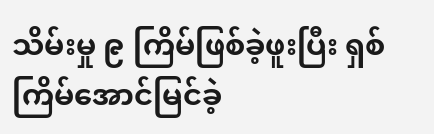သိမ်းမှု ၉ ကြိမ်ဖြစ်ခဲ့ဖူးပြီး ရှစ်ကြိမ်အောင်မြင်ခဲ့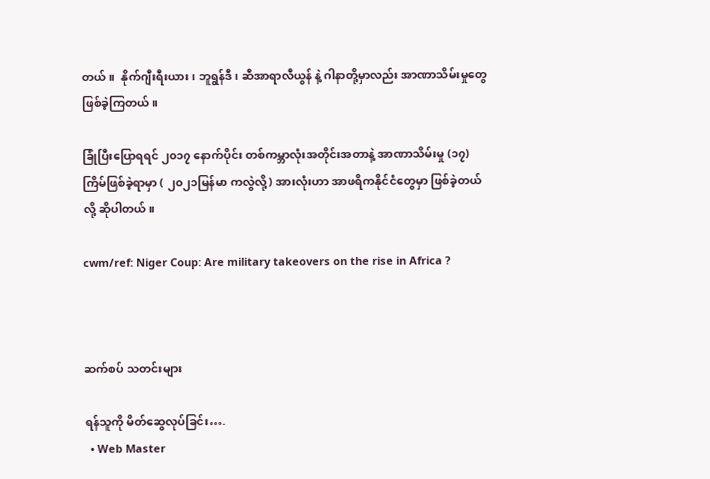တယ်။  နိုက်ဂျီးရီးယား၊ ဘူရွန်ဒီ၊ ဆီအာရာလီယွန် နဲ့ ဂါနာတို့မှာလည်း အာဏာသိမ်းမှုတွေ ဖြစ်ခဲ့ကြတယ်။

ခြုံပြီးပြောရရင် ၂၀၁၇ နောက်ပိုင်း တစ်ကမ္ဘာလုံးအတိုင်းအတာနဲ့ အာဏာသိမ်းမှု (၁၇)ကြိမ်ဖြစ်ခဲ့ရာမှာ ( ၂၀၂၁မြန်မာ ကလွဲလို့) အားလုံးဟာ အာဖရိကနိုင်ငံတွေမှာ ဖြစ်ခဲ့တယ်လို့ ဆိုပါတယ်။

cwm/ref: Niger Coup: Are military takeovers on the rise in Africa ?



ဆက်စပ် သတင်းများ

ရန်သူကို မိတ်ဆွေလုပ်ခြင်း….
  • Web Master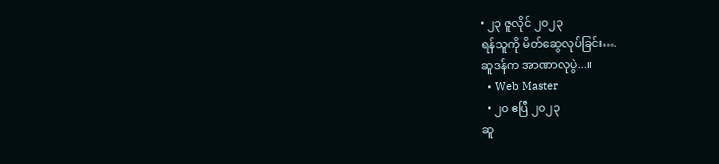• ၂၃ ဇူလိုင် ၂၀၂၃
ရန်သူကို မိတ်ဆွေလုပ်ခြင်း….
ဆူဒန်က အာဏာလုပွဲ...။
  • Web Master
  • ၂၀ ဧပြီ ၂၀၂၃
ဆူ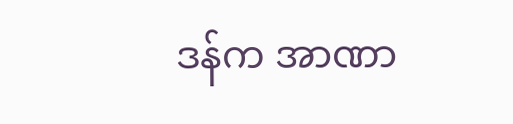ဒန်က အာဏာ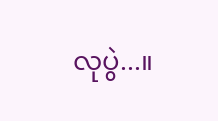လုပွဲ...။